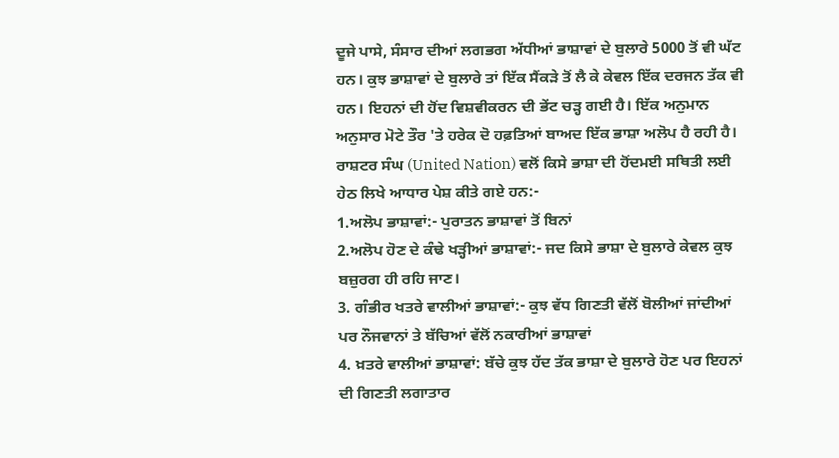ਦੂਜੇ ਪਾਸੇ, ਸੰਸਾਰ ਦੀਆਂ ਲਗਭਗ ਅੱਧੀਆਂ ਭਾਸ਼ਾਵਾਂ ਦੇ ਬੁਲਾਰੇ 5000 ਤੋਂ ਵੀ ਘੱਟ ਹਨ। ਕੁਝ ਭਾਸ਼ਾਵਾਂ ਦੇ ਬੁਲਾਰੇ ਤਾਂ ਇੱਕ ਸੈਂਕੜੇ ਤੋਂ ਲੈ ਕੇ ਕੇਵਲ ਇੱਕ ਦਰਜਨ ਤੱਕ ਵੀ ਹਨ। ਇਹਨਾਂ ਦੀ ਹੋਂਦ ਵਿਸ਼ਵੀਕਰਨ ਦੀ ਭੇਂਟ ਚੜ੍ਹ ਗਈ ਹੈ। ਇੱਕ ਅਨੁਮਾਨ ਅਨੁਸਾਰ ਮੋਟੇ ਤੌਰ 'ਤੇ ਹਰੇਕ ਦੋ ਹਫ਼ਤਿਆਂ ਬਾਅਦ ਇੱਕ ਭਾਸ਼ਾ ਅਲੋਪ ਹੈ ਰਹੀ ਹੈ।
ਰਾਸ਼ਟਰ ਸੰਘ (United Nation) ਵਲੋਂ ਕਿਸੇ ਭਾਸ਼ਾ ਦੀ ਹੋਂਦਮਈ ਸਥਿਤੀ ਲਈ ਹੇਠ ਲਿਖੇ ਆਧਾਰ ਪੇਸ਼ ਕੀਤੇ ਗਏ ਹਨ:-
1.ਅਲੋਪ ਭਾਸ਼ਾਵਾਂ:- ਪੁਰਾਤਨ ਭਾਸ਼ਾਵਾਂ ਤੋਂ ਬਿਨਾਂ
2.ਅਲੋਪ ਹੋਣ ਦੇ ਕੰਢੇ ਖੜ੍ਹੀਆਂ ਭਾਸ਼ਾਵਾਂ:- ਜਦ ਕਿਸੇ ਭਾਸ਼ਾ ਦੇ ਬੁਲਾਰੇ ਕੇਵਲ ਕੁਝ ਬਜ਼ੁਰਗ ਹੀ ਰਹਿ ਜਾਣ।
3. ਗੰਭੀਰ ਖਤਰੇ ਵਾਲੀਆਂ ਭਾਸ਼ਾਵਾਂ:- ਕੁਝ ਵੱਧ ਗਿਣਤੀ ਵੱਲੋਂ ਬੋਲੀਆਂ ਜਾਂਦੀਆਂ ਪਰ ਨੌਜਵਾਨਾਂ ਤੇ ਬੱਚਿਆਂ ਵੱਲੋਂ ਨਕਾਰੀਆਂ ਭਾਸ਼ਾਵਾਂ
4. ਖ਼ਤਰੇ ਵਾਲੀਆਂ ਭਾਸ਼ਾਵਾਂ: ਬੱਚੇ ਕੁਝ ਹੱਦ ਤੱਕ ਭਾਸ਼ਾ ਦੇ ਬੁਲਾਰੇ ਹੋਣ ਪਰ ਇਹਨਾਂ ਦੀ ਗਿਣਤੀ ਲਗਾਤਾਰ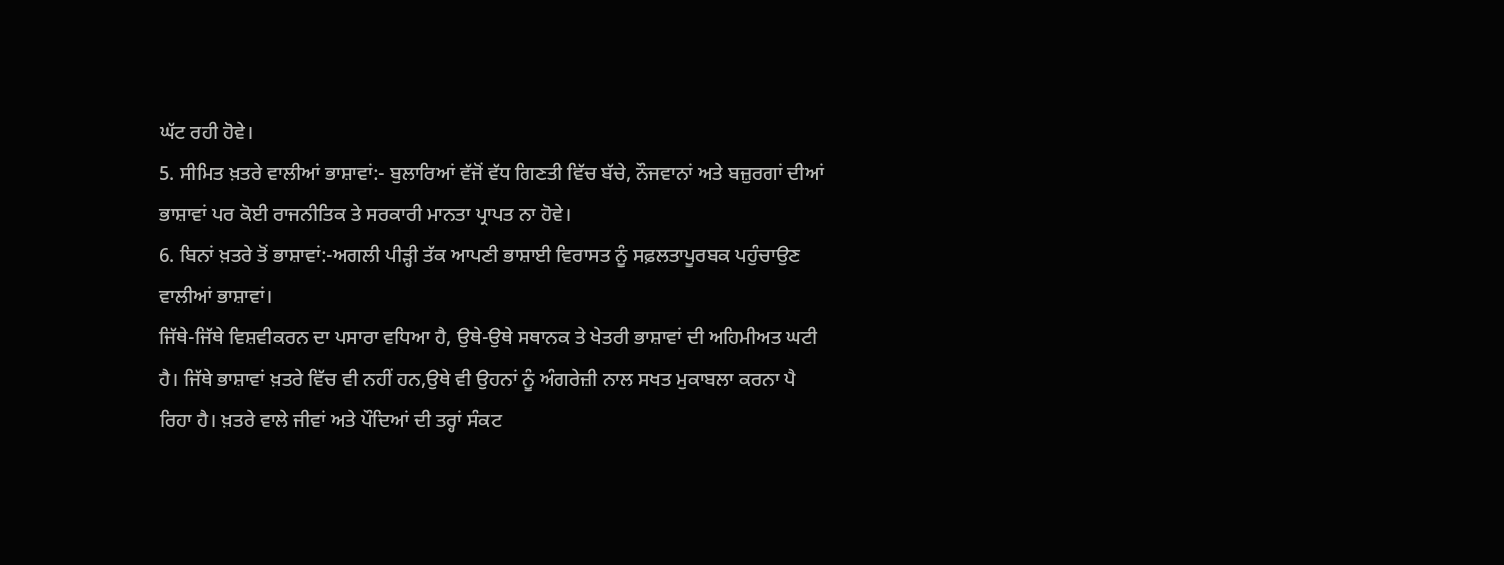ਘੱਟ ਰਹੀ ਹੋਵੇ।
5. ਸੀਮਿਤ ਖ਼ਤਰੇ ਵਾਲੀਆਂ ਭਾਸ਼ਾਵਾਂ:- ਬੁਲਾਰਿਆਂ ਵੱਜੋਂ ਵੱਧ ਗਿਣਤੀ ਵਿੱਚ ਬੱਚੇ, ਨੌਜਵਾਨਾਂ ਅਤੇ ਬਜ਼ੁਰਗਾਂ ਦੀਆਂ ਭਾਸ਼ਾਵਾਂ ਪਰ ਕੋਈ ਰਾਜਨੀਤਿਕ ਤੇ ਸਰਕਾਰੀ ਮਾਨਤਾ ਪ੍ਰਾਪਤ ਨਾ ਹੋਵੇ।
6. ਬਿਨਾਂ ਖ਼ਤਰੇ ਤੋਂ ਭਾਸ਼ਾਵਾਂ:-ਅਗਲੀ ਪੀੜ੍ਹੀ ਤੱਕ ਆਪਣੀ ਭਾਸ਼ਾਈ ਵਿਰਾਸਤ ਨੂੰ ਸਫ਼ਲਤਾਪੂਰਬਕ ਪਹੁੰਚਾਉਣ ਵਾਲੀਆਂ ਭਾਸ਼ਾਵਾਂ।
ਜਿੱਥੇ-ਜਿੱਥੇ ਵਿਸ਼ਵੀਕਰਨ ਦਾ ਪਸਾਰਾ ਵਧਿਆ ਹੈ, ਉਥੇ-ਉਥੇ ਸਥਾਨਕ ਤੇ ਖੇਤਰੀ ਭਾਸ਼ਾਵਾਂ ਦੀ ਅਹਿਮੀਅਤ ਘਟੀ ਹੈ। ਜਿੱਥੇ ਭਾਸ਼ਾਵਾਂ ਖ਼ਤਰੇ ਵਿੱਚ ਵੀ ਨਹੀਂ ਹਨ,ਉਥੇ ਵੀ ਉਹਨਾਂ ਨੂੰ ਅੰਗਰੇਜ਼ੀ ਨਾਲ ਸਖਤ ਮੁਕਾਬਲਾ ਕਰਨਾ ਪੈ ਰਿਹਾ ਹੈ। ਖ਼ਤਰੇ ਵਾਲੇ ਜੀਵਾਂ ਅਤੇ ਪੌਦਿਆਂ ਦੀ ਤਰ੍ਹਾਂ ਸੰਕਟ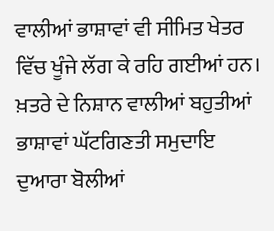ਵਾਲੀਆਂ ਭਾਸ਼ਾਵਾਂ ਵੀ ਸੀਮਿਤ ਖੇਤਰ ਵਿੱਚ ਖੂੰਜੇ ਲੱਗ ਕੇ ਰਹਿ ਗਈਆਂ ਹਨ। ਖ਼ਤਰੇ ਦੇ ਨਿਸ਼ਾਨ ਵਾਲੀਆਂ ਬਹੁਤੀਆਂ ਭਾਸ਼ਾਵਾਂ ਘੱਟਗਿਣਤੀ ਸਮੁਦਾਇ ਦੁਆਰਾ ਬੋਲੀਆਂ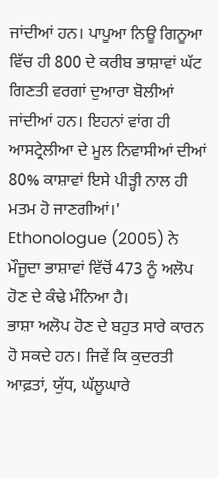ਜਾਂਦੀਆਂ ਹਨ। ਪਾਪੂਆ ਨਿਊ ਗਿਨੂਆ ਵਿੱਚ ਹੀ 800 ਦੇ ਕਰੀਬ ਭਾਸ਼ਾਵਾਂ ਘੱਟ ਗਿਣਤੀ ਵਰਗਾਂ ਦੁਆਰਾ ਬੋਲੀਆਂ ਜਾਂਦੀਆਂ ਹਨ। ਇਹਨਾਂ ਵਾਂਗ ਹੀ ਆਸਟ੍ਰੇਲੀਆ ਦੇ ਮੂਲ ਨਿਵਾਸੀਆਂ ਦੀਆਂ 80% ਕਾਸ਼ਾਵਾਂ ਇਸੇ ਪੀੜ੍ਹੀ ਨਾਲ ਹੀ ਮਤਮ ਹੋ ਜਾਣਗੀਆਂ।' Ethonologue (2005) ਨੇ ਮੌਜੂਦਾ ਭਾਸ਼ਾਵਾਂ ਵਿੱਚੋਂ 473 ਨੂੰ ਅਲੋਪ ਹੋਣ ਦੇ ਕੰਢੇ ਮੰਨਿਆ ਹੈ।
ਭਾਸ਼ਾ ਅਲੋਪ ਹੋਣ ਦੇ ਬਹੁਤ ਸਾਰੇ ਕਾਰਨ ਹੋ ਸਕਦੇ ਹਨ। ਜਿਵੇਂ ਕਿ ਕੁਦਰਤੀ ਆਫ਼ਤਾਂ, ਯੁੱਧ, ਘੱਲੂਘਾਰੇ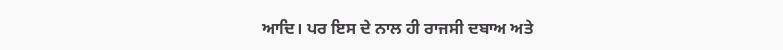ਆਦਿ। ਪਰ ਇਸ ਦੇ ਨਾਲ ਹੀ ਰਾਜਸੀ ਦਬਾਅ ਅਤੇ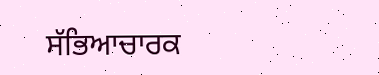ਸੱਭਿਆਚਾਰਕ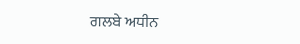ਗਲਬੇ ਅਧੀਨ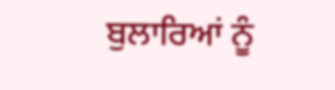ਬੁਲਾਰਿਆਂ ਨੂੰ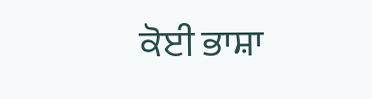ਕੋਈ ਭਾਸ਼ਾ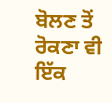ਬੋਲਣ ਤੋਂ ਰੋਕਣਾ ਵੀ ਇੱਕ